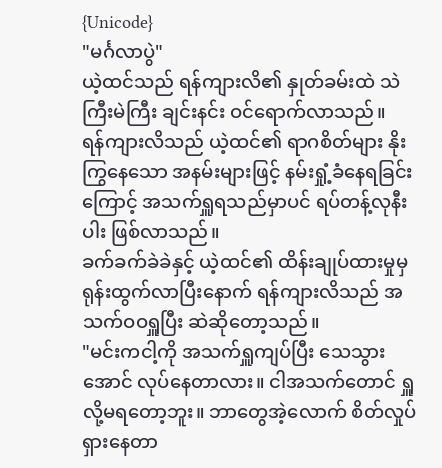{Unicode}
"မင်္ဂလာပွဲ"
ယဲ့ထင်သည် ရန်ကျားလိ၏ နှုတ်ခမ်းထဲ သဲကြီးမဲကြီး ချင်းနင်း ဝင်ရောက်လာသည်။
ရန်ကျားလိသည် ယဲ့ထင်၏ ရာဂစိတ်များ နိုးကြွနေသော အနမ်းများဖြင့် နမ်းရှုံ့ခံနေရခြင်းကြောင့် အသက်ရှူရသည်မှာပင် ရပ်တန့်လုနီးပါး ဖြစ်လာသည်။
ခက်ခက်ခဲခဲနှင့် ယဲ့ထင်၏ ထိန်းချုပ်ထားမှုမှ ရုန်းထွက်လာပြီးနောက် ရန်ကျားလိသည် အသက်ဝဝရှူပြီး ဆဲဆိုတော့သည်။
"မင်းကငါ့ကို အသက်ရှူကျပ်ပြီး သေသွားအောင် လုပ်နေတာလား။ ငါအသက်တောင် ရှူလို့မရတော့ဘူး။ ဘာတွေအဲ့လောက် စိတ်လှုပ်ရှားနေတာ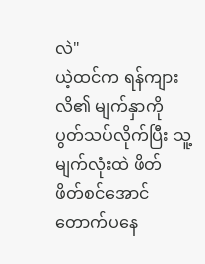လဲ"
ယဲ့ထင်က ရန်ကျားလိ၏ မျက်နှာကို ပွတ်သပ်လိုက်ပြီး သူ့မျက်လုံးထဲ ဖိတ်ဖိတ်စင်အောင် တောက်ပနေ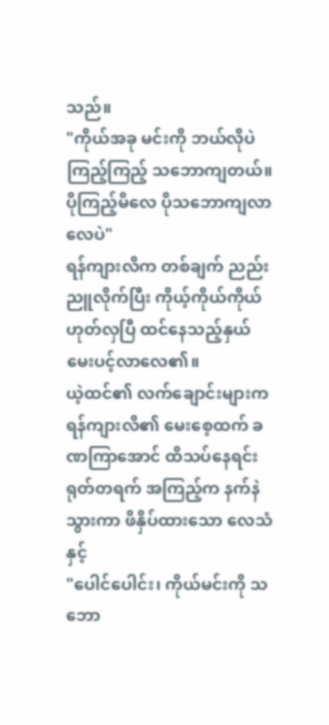သည်။
"ကိုယ်အခု မင်းကို ဘယ်လိုပဲကြည့်ကြည့် သဘောကျတယ်။ ပိုကြည့်မိလေ ပိုသဘောကျလာလေပဲ"
ရန်ကျားလိက တစ်ချက် ညည်းညူလိုက်ပြီး ကိုယ့်ကိုယ်ကိုယ် ဟုတ်လှပြီ ထင်နေသည့်နှယ် မေးပင့်လာလေ၏။
ယဲ့ထင်၏ လက်ချောင်းများက ရန်ကျားလိ၏ မေးစေ့ထက် ခဏကြာအောင် ထိသပ်နေရင်း ရုတ်တရက် အကြည့်က နက်နဲသွားကာ ဖိနှိပ်ထားသော လေသံနှင့်
"ပေါင်ပေါင်း၊ ကိုယ်မင်းကို သဘော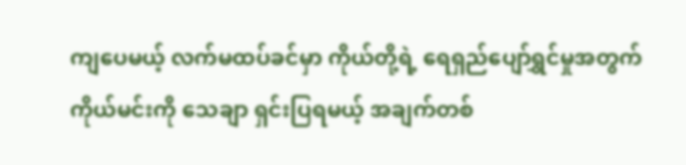ကျပေမယ့် လက်မထပ်ခင်မှာ ကိုယ်တို့ရဲ့ ရေရှည်ပျော်ရွှင်မှုအတွက် ကိုယ်မင်းကို သေချာ ရှင်းပြရမယ့် အချက်တစ်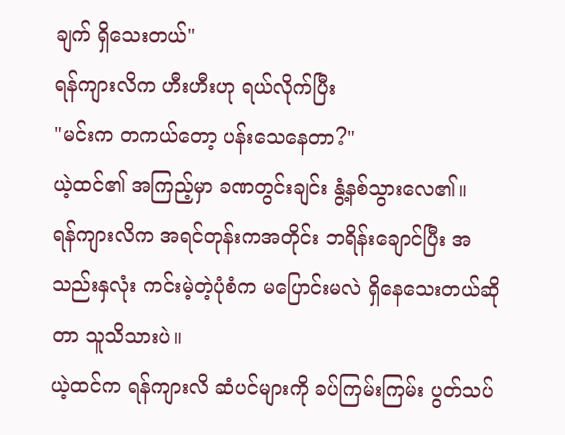ချက် ရှိသေးတယ်"
ရန်ကျားလိက ဟီးဟီးဟု ရယ်လိုက်ပြီး
"မင်းက တကယ်တော့ ပန်းသေနေတာ?"
ယဲ့ထင်၏ အကြည့်မှာ ခဏတွင်းချင်း နွံ့နစ်သွားလေ၏။
ရန်ကျားလိက အရင်တုန်းကအတိုင်း ဘရိန်းချောင်ပြီး အသည်းနှလုံး ကင်းမဲ့တဲ့ပုံစံက မပြောင်းမလဲ ရှိနေသေးတယ်ဆိုတာ သူသိသားပဲ။
ယဲ့ထင်က ရန်ကျားလိ ဆံပင်များကို ခပ်ကြမ်းကြမ်း ပွတ်သပ်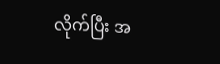လိုက်ပြီး အ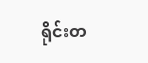ရိုင်းတ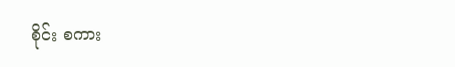စိုင်း စကား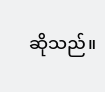ဆိုသည်။